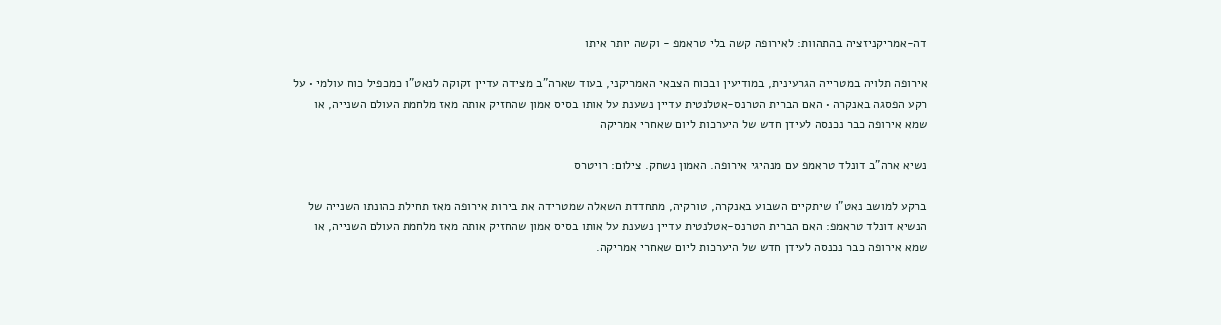דה-אמריקניזציה בהתהוות: לאירופה קשה בלי טראמפ - וקשה יותר איתו

אירופה תלויה במטרייה הגרעינית, במודיעין ובכוח הצבאי האמריקני, בעוד שארה"ב מצידה עדיין זקוקה לנאט"ו כמכפיל כוח עולמי • על רקע הפסגה באנקרה • האם הברית הטרנס-אטלנטית עדיין נשענת על אותו בסיס אמון שהחזיק אותה מאז מלחמת העולם השנייה, או שמא אירופה כבר נכנסה לעידן חדש של היערכות ליום שאחרי אמריקה

נשיא ארה"ב דונלד טראמפ עם מנהיגי אירופה. האמון נשחק. צילום: רויטרס

ברקע למושב נאט"ו שיתקיים השבוע באנקרה, טורקיה, מתחדדת השאלה שמטרידה את בירות אירופה מאז תחילת כהונתו השנייה של הנשיא דונלד טראמפ: האם הברית הטרנס-אטלנטית עדיין נשענת על אותו בסיס אמון שהחזיק אותה מאז מלחמת העולם השנייה, או שמא אירופה כבר נכנסה לעידן חדש של היערכות ליום שאחרי אמריקה.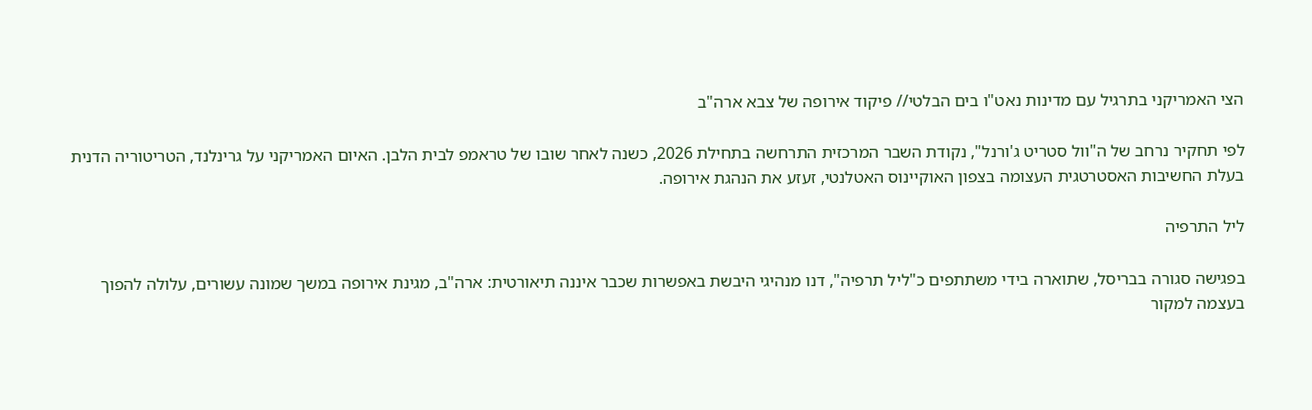הצי האמריקני בתרגיל עם מדינות נאט"ו בים הבלטי// פיקוד אירופה של צבא ארה"ב

לפי תחקיר נרחב של ה"וול סטריט ג'ורנל", נקודת השבר המרכזית התרחשה בתחילת 2026, כשנה לאחר שובו של טראמפ לבית הלבן. האיום האמריקני על גרינלנד, הטריטוריה הדנית בעלת החשיבות האסטרטגית העצומה בצפון האוקיינוס האטלנטי, זעזע את הנהגת אירופה.

ליל התרפיה

בפגישה סגורה בבריסל, שתוארה בידי משתתפים כ"ליל תרפיה", דנו מנהיגי היבשת באפשרות שכבר איננה תיאורטית: ארה"ב, מגינת אירופה במשך שמונה עשורים, עלולה להפוך בעצמה למקור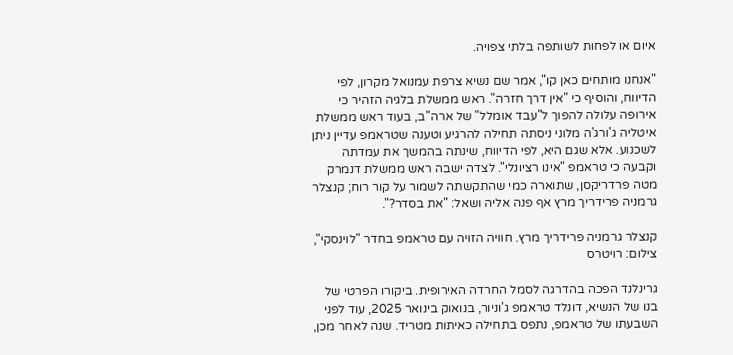איום או לפחות לשותפה בלתי צפויה.

"אנחנו מותחים כאן קו", אמר שם נשיא צרפת עמנואל מקרון, לפי הדיווח, והוסיף כי "אין דרך חזרה". ראש ממשלת בלגיה הזהיר כי אירופה עלולה להפוך ל"עבד אומלל" של ארה"ב, בעוד ראש ממשלת איטליה ג'ורג'ה מלוני ניסתה תחילה להרגיע וטענה שטראמפ עדיין ניתן לשכנוע. אלא שגם היא, לפי הדיווח, שינתה בהמשך את עמדתה וקבעה כי טראמפ "אינו רציונלי". לצדה ישבה ראש ממשלת דנמרק מטה פרדריקסן, שתוארה כמי שהתקשתה לשמור על קור רוח; קנצלר גרמניה פרידריך מרץ אף פנה אליה ושאל: "את בסדר?".

קנצלר גרמניה פרידריך מרץ. חוויה הזויה עם טראמפ בחדר "לוינסקי", צילום: רויטרס

גרינלנד הפכה בהדרגה לסמל החרדה האירופית. ביקורו הפרטי של בנו של הנשיא, דונלד טראמפ ג'וניור, בנואוק בינואר 2025, עוד לפני השבעתו של טראמפ, נתפס בתחילה כאיתות מטריד. שנה לאחר מכן,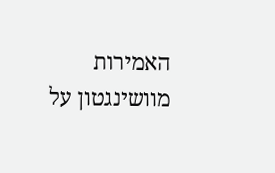האמירות מוושינגטון על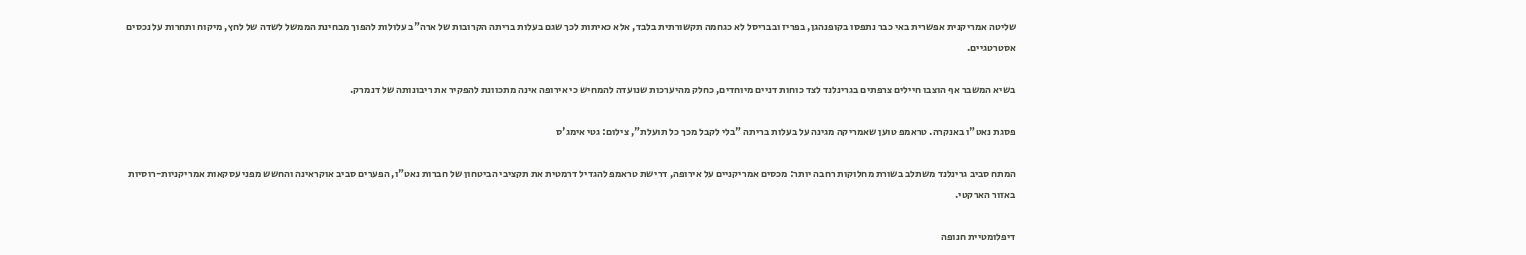שליטה אמריקנית אפשרית באי כבר נתפסו בקופנהגן, בפריז ובבריסל לא כגחמה תקשורתית בלבד, אלא כאיתות לכך שגם בעלות בריתה הקרובות של ארה"ב עלולות להפוך מבחינת הממשל לשדה של לחץ, מיקוח ותחרות על נכסים אסטרטגיים.

בשיא המשבר אף הוצבו חיילים צרפתים בגרינלנד לצד כוחות דניים מיוחדים, כחלק מהיערכות שנועדה להמחיש כי אירופה אינה מתכוונת להפקיר את ריבונותה של דנמרק.

פסגת נאט"ו באנקרה. טראמפ טוען שאמריקה מגינה על בעלות בריתה "בלי לקבל מכך כל תועלת", צילום: גטי אימג'ס

המתח סביב גרינלנד משתלב בשורת מחלוקות רחבה יותר: מכסים אמריקניים על אירופה, דרישת טראמפ להגדיל דרמטית את תקציבי הביטחון של חברות נאט"ו, הפערים סביב אוקראינה והחשש מפני עסקאות אמריקניות-רוסיות באזור הארקטי.

דיפלומטיית חנופה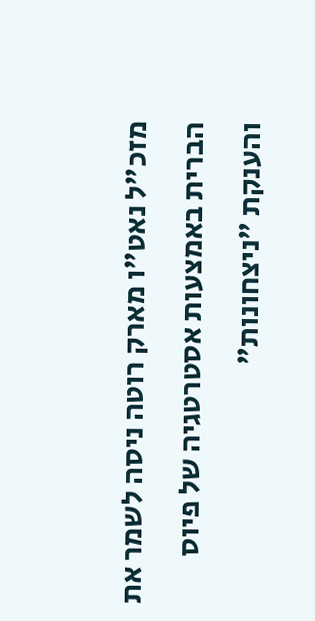מזכ"ל נאט"ו מארק רוטה ניסה לשמר את הברית באמצעות אסטרטגיה של פיוס והענקת "ניצחונות"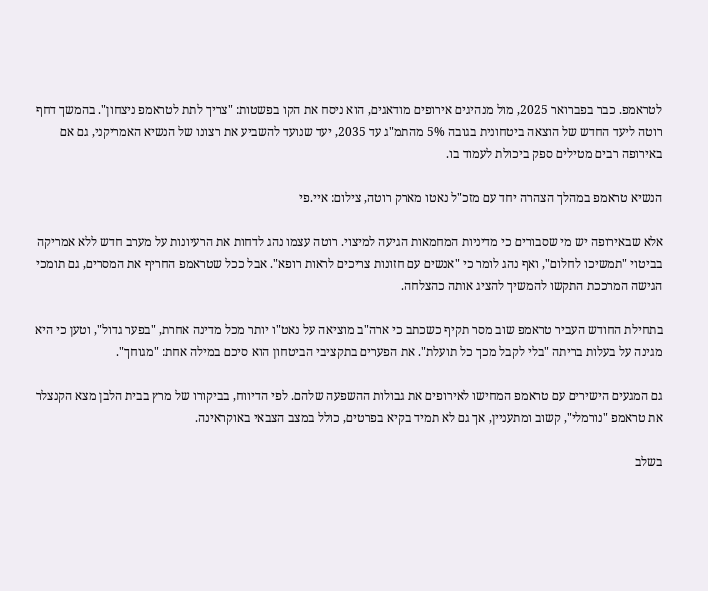לטראמפ. כבר בפברואר 2025, מול מנהיגים אירופים מודאגים, הוא ניסח את הקו בפשטות: "צריך לתת לטראמפ ניצחון". בהמשך דחף רוטה ליעד החדש של הוצאה ביטחונית בגובה 5% מהתמ"ג עד 2035, יעד שנועד להשביע את רצונו של הנשיא האמריקני, גם אם באירופה רבים מטילים ספק ביכולת לעמוד בו.

הנשיא טראמפ במהלך הצהרה יחד עם מזכ"ל נאטו מארק רוטה, צילום: איי.פי

אלא שבאירופה יש מי שסבורים כי מדיניות המחמאות הגיעה למיצוי. רוטה עצמו נהג לדחות את הרעיונות על מערב חדש ללא אמריקה בביטוי "תמשיכו לחלום", ואף נהג לומר כי "אנשים עם חזונות צריכים לראות רופא". אבל ככל שטראמפ החריף את המסרים, גם תומכי הגישה המרככת התקשו להמשיך להציג אותה כהצלחה.

בתחילת החודש העביר טראמפ שוב מסר תקיף כשכתב כי ארה"ב מוציאה על נאט"ו יותר מכל מדינה אחרת, "בפער גדול", וטען כי היא מגינה על בעלות בריתה "בלי לקבל מכך כל תועלת". את הפערים בתקציבי הביטחון הוא סיכם במילה אחת: "מגוחך".

גם המגעים הישירים עם טראמפ המחישו לאירופים את גבולות ההשפעה שלהם. לפי הדיווח, בביקורו של מרץ בבית הלבן מצא הקנצלר את טראמפ "נורמלי", קשוב ומתעניין, אך גם לא תמיד בקיא בפרטים, כולל במצב הצבאי באוקראינה.

בשלב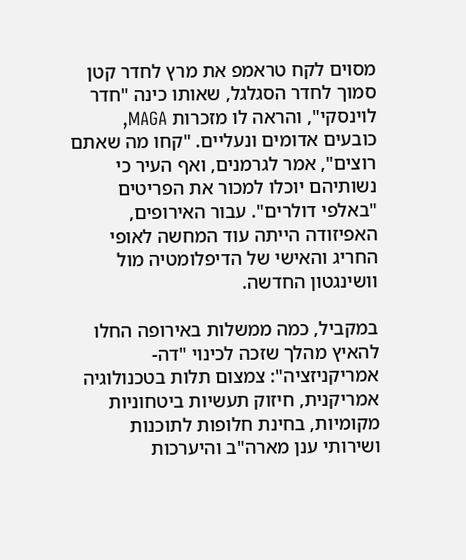מסוים לקח טראמפ את מרץ לחדר קטן סמוך לחדר הסגלגל, שאותו כינה "חדר לוינסקי", והראה לו מזכרות MAGA, כובעים אדומים ונעליים. "קחו מה שאתם רוצים", אמר לגרמנים, ואף העיר כי נשותיהם יוכלו למכור את הפריטים "באלפי דולרים". עבור האירופים, האפיזודה הייתה עוד המחשה לאופי החריג והאישי של הדיפלומטיה מול וושינגטון החדשה.

במקביל, כמה ממשלות באירופה החלו להאיץ מהלך שזכה לכינוי "דה-אמריקניזציה": צמצום תלות בטכנולוגיה אמריקנית, חיזוק תעשיות ביטחוניות מקומיות, בחינת חלופות לתוכנות ושירותי ענן מארה"ב והיערכות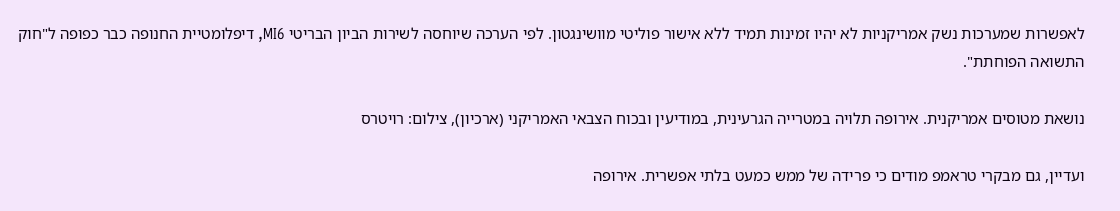לאפשרות שמערכות נשק אמריקניות לא יהיו זמינות תמיד ללא אישור פוליטי מוושינגטון. לפי הערכה שיוחסה לשירות הביון הבריטי MI6, דיפלומטיית החנופה כבר כפופה ל"חוק התשואה הפוחתת".

נושאת מטוסים אמריקנית. אירופה תלויה במטרייה הגרעינית, במודיעין ובכוח הצבאי האמריקני (ארכיון), צילום: רויטרס

ועדיין, גם מבקרי טראמפ מודים כי פרידה של ממש כמעט בלתי אפשרית. אירופה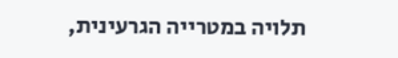תלויה במטרייה הגרעינית,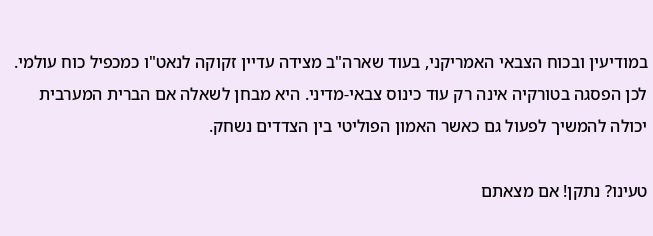במודיעין ובכוח הצבאי האמריקני, בעוד שארה"ב מצידה עדיין זקוקה לנאט"ו כמכפיל כוח עולמי. לכן הפסגה בטורקיה אינה רק עוד כינוס צבאי-מדיני. היא מבחן לשאלה אם הברית המערבית יכולה להמשיך לפעול גם כאשר האמון הפוליטי בין הצדדים נשחק.

טעינו? נתקן! אם מצאתם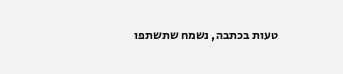טעות בכתבה, נשמח שתשתפו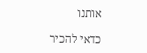אותנו

כדאי להכיר